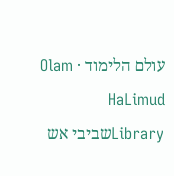עולם הלימוד · Olam HaLimud
Libraryשביבי אש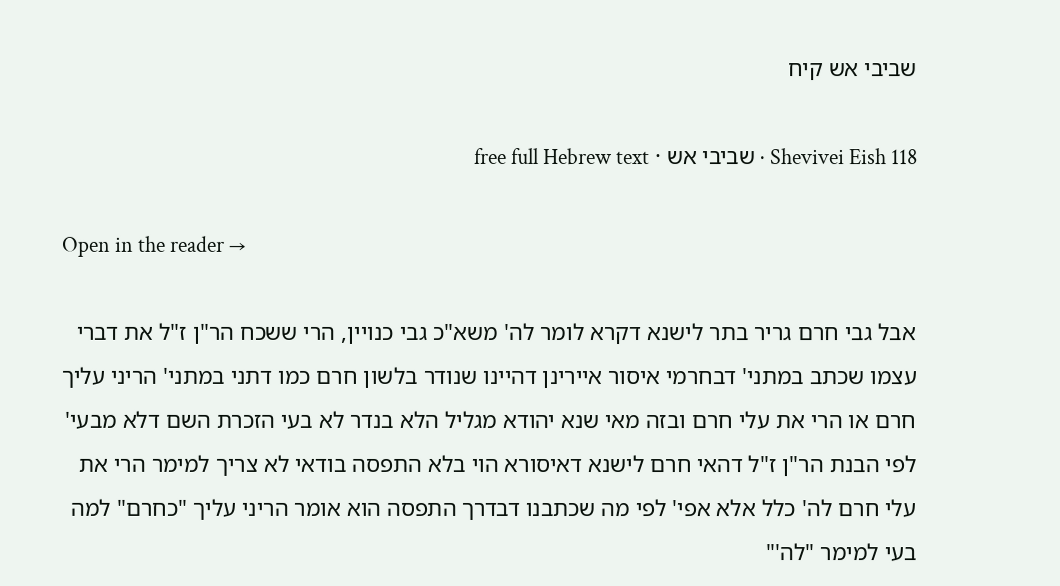שביבי אש קיח

Shevivei Eish 118 · שביבי אש · free full Hebrew text

Open in the reader →

אבל גבי חרם גריר בתר לישנא דקרא לומר לה' משא"כ גבי כנויין, הרי ששכח הר"ן ז"ל את דברי עצמו שכתב במתני' דבחרמי איסור איירינן דהיינו שנודר בלשון חרם כמו דתני במתני' הריני עליך חרם או הרי את עלי חרם ובזה מאי שנא יהודא מגליל הלא בנדר לא בעי הזכרת השם דלא מבעי' לפי הבנת הר"ן ז"ל דהאי חרם לישנא דאיסורא הוי בלא התפסה בודאי לא צריך למימר הרי את עלי חרם לה' כלל אלא אפי' לפי מה שכתבנו דבדרך התפסה הוא אומר הריני עליך "כחרם" למה בעי למימר "לה'"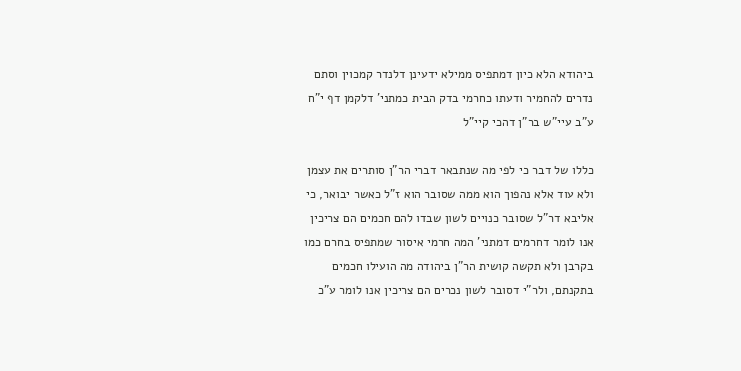ביהודא הלא כיון דמתפיס ממילא ידעינן דלנדר קמכוין וסתם נדרים להחמיר ודעתו כחרמי בדק הבית כמתני' דלקמן דף י"ח ע"ב עיי"ש בר"ן דהכי קיי"ל

כללו של דבר כי לפי מה שנתבאר דברי הר"ן סותרים את עצמן ולא עוד אלא נהפוך הוא ממה שסובר הוא ז"ל כאשר יבואר, כי אליבא דר"ל שסובר כנויים לשון שבדו להם חכמים הם צריכין אנו לומר דחרמים דמתני' המה חרמי איסור שמתפיס בחרם כמו בקרבן ולא תקשה קושית הר"ן ביהודה מה הועילו חכמים בתקנתם, ולר"י דסובר לשון נכרים הם צריכין אנו לומר ע"כ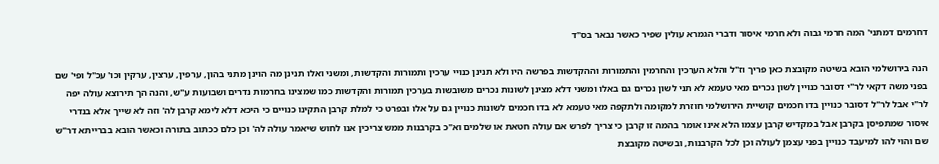דחרמים דמתני' המה חרמי גבוה ולא חרמי איסור ודברי הגמרא עולין שפיר כאשר נבאר בס"ד

הנה בירושלמי הובא בשיטה מקובצת כאן פריך וז"ל והלא הערכין והחרמין והתמורות וההקדשות בפרשה היו ולא תנינן כנויי ערכין ותמורות והקדשות, ומשני ואלו תנינן מה הוינן מתני בהון, ערפין, ערצין, ערקין וכו' עכ"ל ופי' שם בפני משה דקאי לר"י דסובר כנויין לשון נכרים מאי טעמא לא תני לשון נכרים גם באלו ומשני דלא מצינן לשונות נכרים משובשות בערכין תמורות והקדשות כמו שמצינו בחרמות נדרים ושבועות ע"ש, והנה הך תירוצא עולה יפה לר"י אבל לר"ל דסובר כנויין בדו חכמים קושיית הירושלמי חוזרת למקומה ולתקפה מאי טעמא לא בדו חכמים לשונות כנויין גם על אלו ובפרט כי למלת קרבן התקינו כנויים כי היכא דלא לימא קרבן לה' וזה לא שייך אלא בנדרי איסור שמתפיסן בקרבן אבל במקדיש קרבן עצמו הלא אינו אומר בהמה זו קרבן כי צריך לפרש אם עולה חטאת או שלמים וא"כ בקרבנות ממש צריכין אנו לחוש שיאמר עולה לה' וכן כלם ככתוב בתורה וכאשר הובא בברייתא דר"ש שם והוי להו למיעבד כנויין בפני עצמן לעולה וכן לכל הקרבנות, ובשיטה מקובצת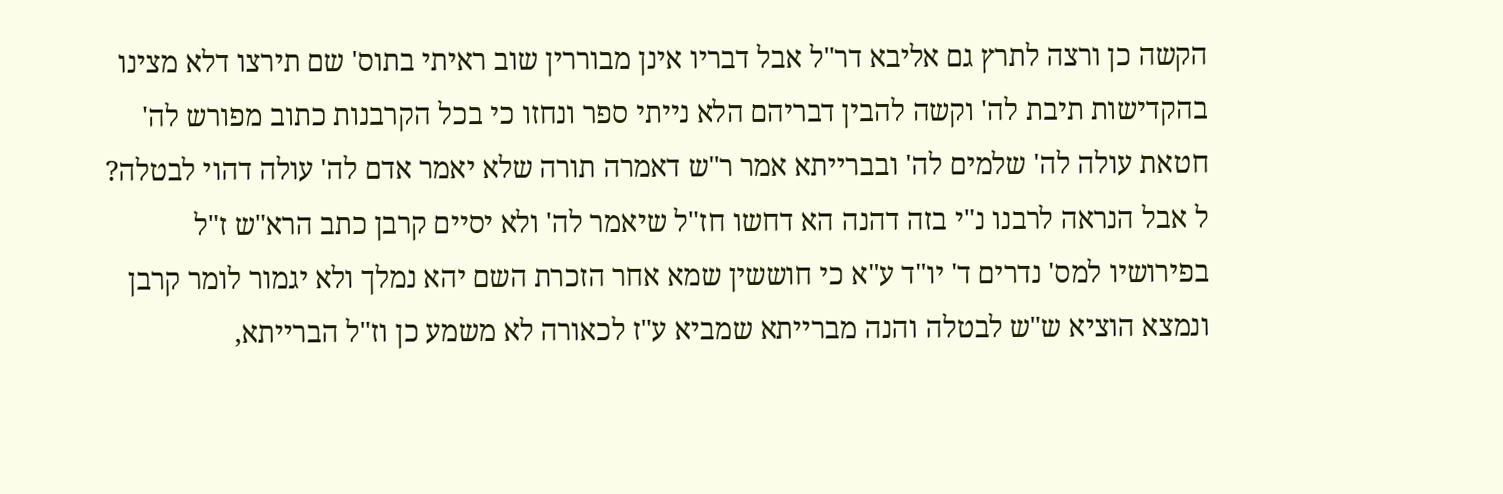הקשה כן ורצה לתרץ גם אליבא דר"ל אבל דבריו אינן מבוררין שוב ראיתי בתוס' שם תירצו דלא מצינו בהקדישות תיבת לה' וקשה להבין דבריהם הלא נייתי ספר ונחזו כי בכל הקרבנות כתוב מפורש לה' חטאת עולה לה' שלמים לה' ובברייתא אמר ר"ש דאמרה תורה שלא יאמר אדם לה' עולה דהוי לבטלה? ל אבל הנראה לרבנו נ"י בזה דהנה הא דחשו חז"ל שיאמר לה' ולא יסיים קרבן כתב הרא"ש ז"ל בפירושיו למס' נדרים ד' יו"ד ע"א כי חוששין שמא אחר הזכרת השם יהא נמלך ולא יגמור לומר קרבן ונמצא הוציא ש"ש לבטלה והנה מברייתא שמביא ע"ז לכאורה לא משמע כן וז"ל הברייתא,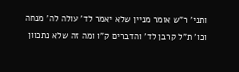ותני' ר"ש אומר מניין שלא יאמר לד' עולה לה' מנחה וכו' ת"ל קרבן לד' והדברים ק"ו ומה זה שלא נתכוון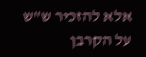אלא להזכיר ש"ש על הקרבן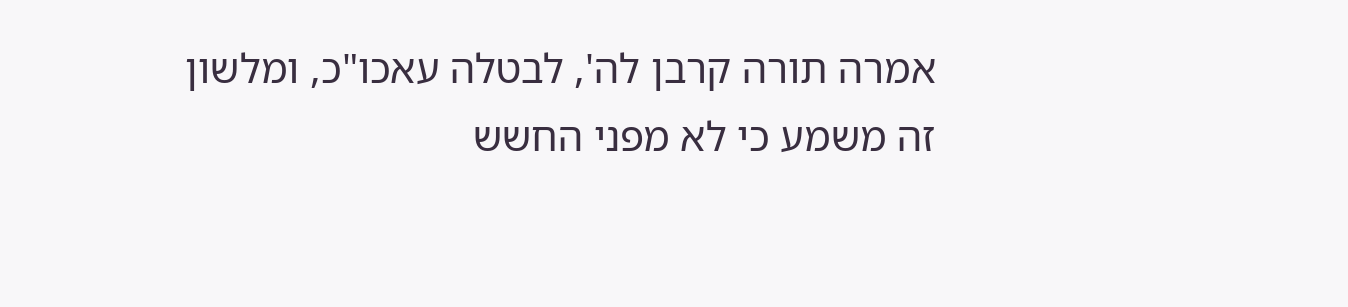אמרה תורה קרבן לה', לבטלה עאכו"כ, ומלשון זה משמע כי לא מפני החשש